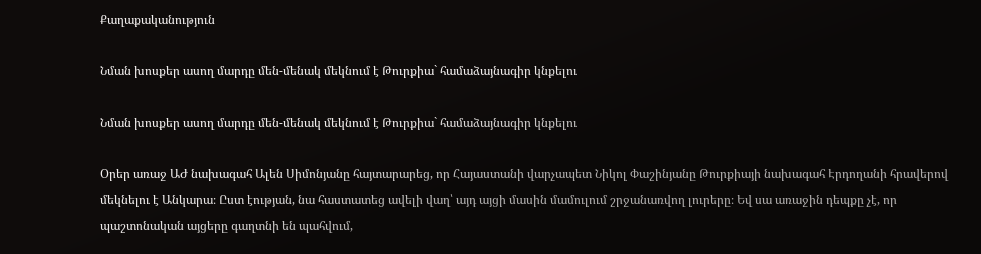Քաղաքականություն

Նման խոսքեր ասող մարդը մեն-մենակ մեկնում է Թուրքիա` համաձայնագիր կնքելու

Նման խոսքեր ասող մարդը մեն-մենակ մեկնում է Թուրքիա` համաձայնագիր կնքելու

Օրեր առաջ ԱԺ նախագահ Ալեն Սիմոնյանը հայտարարեց, որ Հայաստանի վարչապետ Նիկոլ Փաշինյանը Թուրքիայի նախագահ Էրդողանի հրավերով մեկնելու է Անկարա։ Ըստ էության, նա հաստատեց ավելի վաղ՝ այդ այցի մասին մամուլում շրջանառվող լուրերը։ Եվ սա առաջին դեպքը չէ, որ պաշտոնական այցերը գաղտնի են պահվում,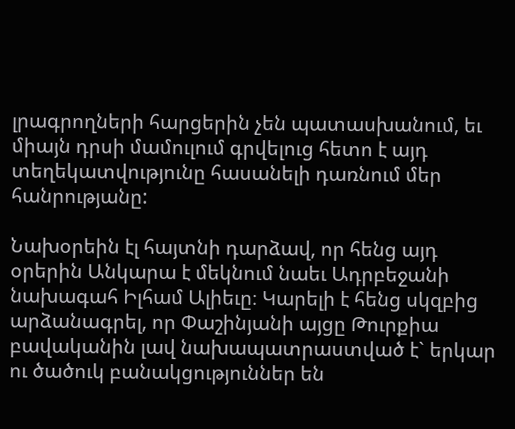լրագրողների հարցերին չեն պատասխանում, եւ միայն դրսի մամուլում գրվելուց հետո է այդ տեղեկատվությունը հասանելի դառնում մեր հանրությանը:

Նախօրեին էլ հայտնի դարձավ, որ հենց այդ օրերին Անկարա է մեկնում նաեւ Ադրբեջանի նախագահ Իլհամ Ալիեւը։ Կարելի է հենց սկզբից արձանագրել, որ Փաշինյանի այցը Թուրքիա բավականին լավ նախապատրաստված է` երկար ու ծածուկ բանակցություններ են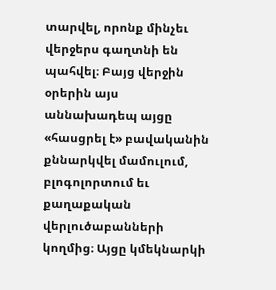տարվել, որոնք մինչեւ վերջերս գաղտնի են պահվել։ Բայց վերջին օրերին այս աննախադեպ այցը «հասցրել է» բավականին քննարկվել մամուլում, բլոգոլորտում եւ քաղաքական վերլուծաբանների կողմից։ Այցը կմեկնարկի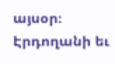այսօր։ Էրդողանի եւ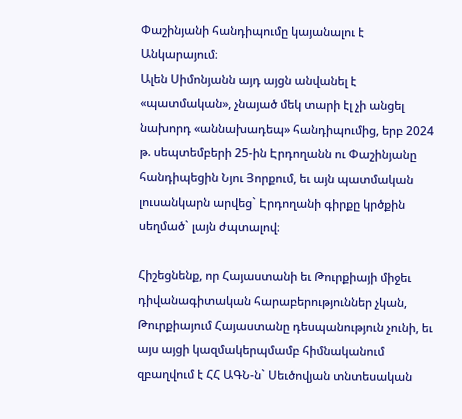Փաշինյանի հանդիպումը կայանալու է Անկարայում։
Ալեն Սիմոնյանն այդ այցն անվանել է «պատմական», չնայած մեկ տարի էլ չի անցել նախորդ «աննախադեպ» հանդիպումից, երբ 2024 թ. սեպտեմբերի 25-ին Էրդողանն ու Փաշինյանը հանդիպեցին Նյու Յորքում, եւ այն պատմական լուսանկարն արվեց` Էրդողանի գիրքը կրծքին սեղմած` լայն ժպտալով։

Հիշեցնենք, որ Հայաստանի եւ Թուրքիայի միջեւ դիվանագիտական հարաբերություններ չկան, Թուրքիայում Հայաստանը դեսպանություն չունի, եւ այս այցի կազմակերպմամբ հիմնականում զբաղվում է ՀՀ ԱԳՆ-ն` Սեւծովյան տնտեսական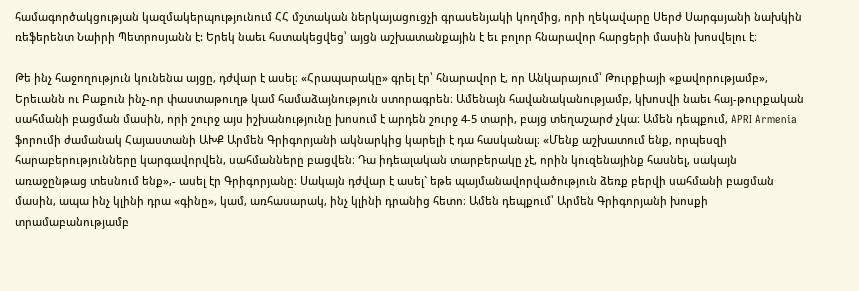համագործակցության կազմակերպությունում ՀՀ մշտական ներկայացուցչի գրասենյակի կողմից, որի ղեկավարը Սերժ Սարգսյանի նախկին ռեֆերենտ Նաիրի Պետրոսյանն է: Երեկ նաեւ հստակեցվեց՝ այցն աշխատանքային է եւ բոլոր հնարավոր հարցերի մասին խոսվելու է։

Թե ինչ հաջողություն կունենա այցը, դժվար է ասել։ «Հրապարակը» գրել էր՝ հնարավոր է, որ Անկարայում՝ Թուրքիայի «քավորությամբ», Երեւանն ու Բաքուն ինչ-որ փաստաթուղթ կամ համաձայնություն ստորագրեն։ Ամենայն հավանականությամբ, կխոսվի նաեւ հայ-թուրքական սահմանի բացման մասին, որի շուրջ այս իշխանությունը խոսում է արդեն շուրջ 4-5 տարի, բայց տեղաշարժ չկա։ Ամեն դեպքում, APRI Armenia ֆորումի ժամանակ Հայաստանի ԱԽՔ Արմեն Գրիգորյանի ակնարկից կարելի է դա հասկանալ։ «Մենք աշխատում ենք, որպեսզի հարաբերությունները կարգավորվեն, սահմանները բացվեն։ Դա իդեալական տարբերակը չէ, որին կուզենայինք հասնել, սակայն առաջընթաց տեսնում ենք»,- ասել էր Գրիգորյանը։ Սակայն դժվար է ասել` եթե պայմանավորվածություն ձեռք բերվի սահմանի բացման մասին, ապա ինչ կլինի դրա «գինը», կամ, առհասարակ, ինչ կլինի դրանից հետո։ Ամեն դեպքում՝ Արմեն Գրիգորյանի խոսքի տրամաբանությամբ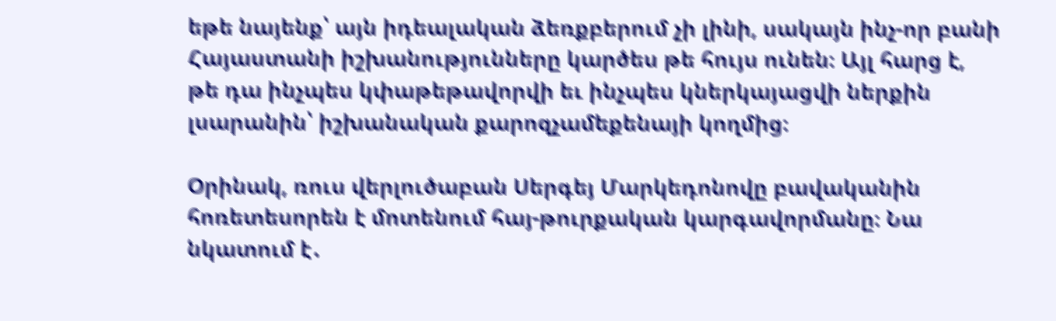եթե նայենք՝ այն իդեալական ձեռքբերում չի լինի, սակայն ինչ-որ բանի Հայաստանի իշխանությունները կարծես թե հույս ունեն։ Այլ հարց է, թե դա ինչպես կփաթեթավորվի եւ ինչպես կներկայացվի ներքին լսարանին՝ իշխանական քարոզչամեքենայի կողմից։

Օրինակ, ռուս վերլուծաբան Սերգեյ Մարկեդոնովը բավականին հոռետեսորեն է մոտենում հայ-թուրքական կարգավորմանը։ Նա նկատում է․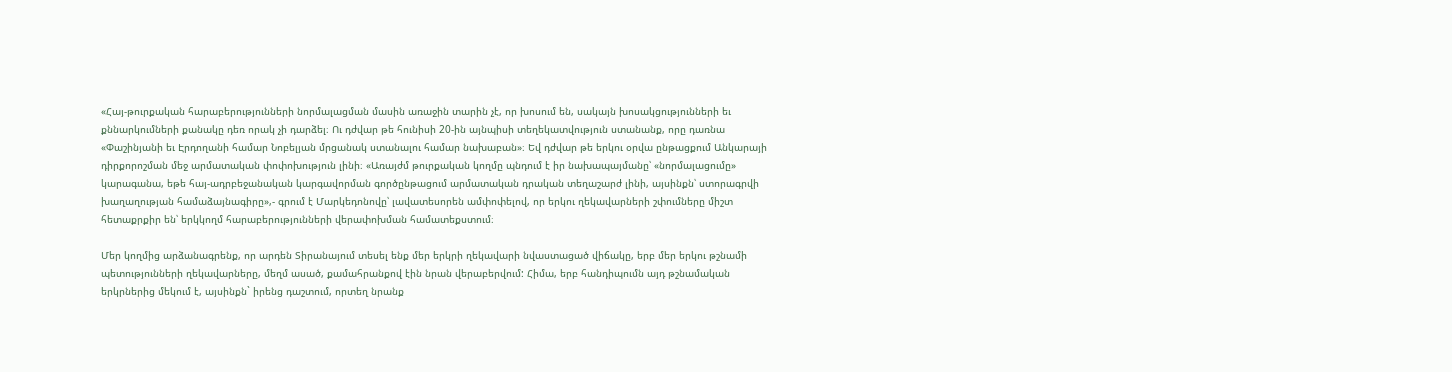«Հայ-թուրքական հարաբերությունների նորմալացման մասին առաջին տարին չէ, որ խոսում են, սակայն խոսակցությունների եւ քննարկումների քանակը դեռ որակ չի դարձել։ Ու դժվար թե հունիսի 20-ին այնպիսի տեղեկատվություն ստանանք, որը դառնա «Փաշինյանի եւ Էրդողանի համար Նոբելյան մրցանակ ստանալու համար նախաբան»։ Եվ դժվար թե երկու օրվա ընթացքում Անկարայի դիրքորոշման մեջ արմատական փոփոխություն լինի։ «Առայժմ թուրքական կողմը պնդում է իր նախապայմանը՝ «նորմալացումը» կարագանա, եթե հայ-ադրբեջանական կարգավորման գործընթացում արմատական դրական տեղաշարժ լինի, այսինքն՝ ստորագրվի խաղաղության համաձայնագիրը»,- գրում է Մարկեդոնովը՝ լավատեսորեն ամփոփելով, որ երկու ղեկավարների շփումները միշտ հետաքրքիր են՝ երկկողմ հարաբերությունների վերափոխման համատեքստում։

Մեր կողմից արձանագրենք, որ արդեն Տիրանայում տեսել ենք մեր երկրի ղեկավարի նվաստացած վիճակը, երբ մեր երկու թշնամի պետությունների ղեկավարները, մեղմ ասած, քամահրանքով էին նրան վերաբերվում: Հիմա, երբ հանդիպումն այդ թշնամական երկրներից մեկում է, այսինքն` իրենց դաշտում, որտեղ նրանք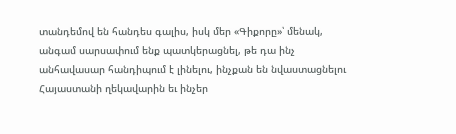տանդեմով են հանդես գալիս, իսկ մեր «Գիքորը»՝ մենակ, անգամ սարսափում ենք պատկերացնել, թե դա ինչ անհավասար հանդիպում է լինելու, ինչքան են նվաստացնելու Հայաստանի ղեկավարին եւ ինչեր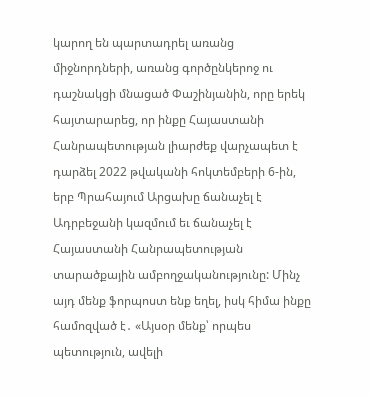կարող են պարտադրել առանց միջնորդների, առանց գործընկերոջ ու դաշնակցի մնացած Փաշինյանին, որը երեկ հայտարարեց, որ ինքը Հայաստանի Հանրապետության լիարժեք վարչապետ է դարձել 2022 թվականի հոկտեմբերի 6-ին, երբ Պրահայում Արցախը ճանաչել է Ադրբեջանի կազմում եւ ճանաչել է Հայաստանի Հանրապետության տարածքային ամբողջականությունը: Մինչ այդ մենք ֆորպոստ ենք եղել, իսկ հիմա ինքը համոզված է․ «Այսօր մենք՝ որպես պետություն, ավելի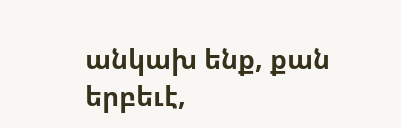անկախ ենք, քան երբեւէ,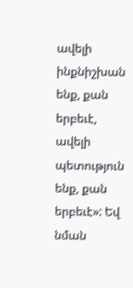ավելի ինքնիշխան ենք, քան երբեւէ, ավելի պետություն ենք, քան երբեւէ»: Եվ նման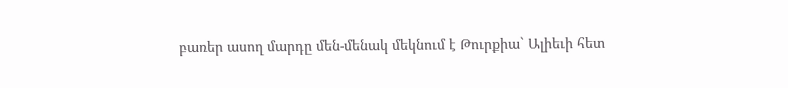բառեր ասող մարդը մեն-մենակ մեկնում է Թուրքիա` Ալիեւի հետ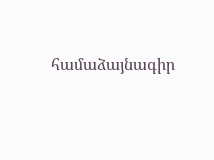համաձայնագիր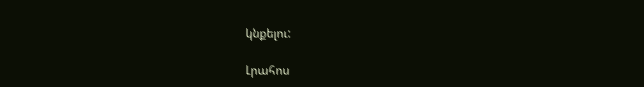կնքելու:

Լրահոս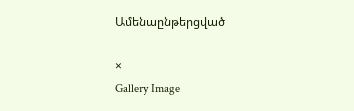Ամենաընթերցված

×
Gallery Image